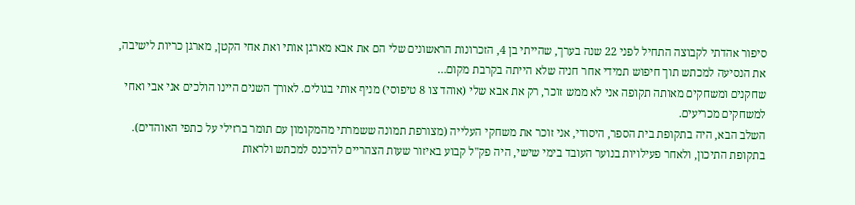סיפור אהדתי לקבוצה התחיל לפני 22 שנה בערך, שהייתי בן 4, הזכרונות הראשונים שלי הם את אבא מארגן אותי ואת אחי הקטן, מארגן כריות לישיבה, את הנסיעה למכתש תוך חיפוש תמידי אחר חניה שלא הייתה בקרבת מקום…
שחקנים ומשחקים מאותה תקופה אני לא ממש זוכר, רק את אבא שלי (אוהד צו 8 טיפוסי) מניף אותי בגולים. לאורך השנים היינו הולכים אני אבי ואחי למשחקים מכריעים.
השלב הבא, היה בתקופת בית הספר, היסודי, אני זוכר את משחקי העלייה (מצורפת תמונה ששמרתי מהמקומון עם תומר ברזילי על כתפי האוהדים).
בתקופת התיכון, ולאחר פעילויות בנוער העובד בימי שישי, היה פק"ל קבוע באיזור שעות הצהריים להיכנס למכתש ולראות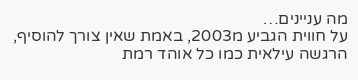מה עניינים…
על חווית הגביע מ2003, באמת שאין צורך להוסיף, הרגשה עילאית כמו כל אוהד רמת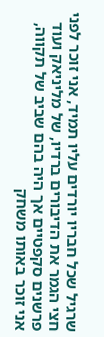שרגיל שכל חבריו יורדים עליו תמיד, אני זוכר לפני חצי הגמר את הדיבורים ברדיו, של מליניאק ועוד פרשנים סקפטיים אך היה בהם שביב של תקווה, אני זוכר באותו משחק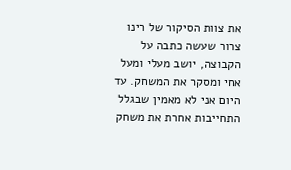את צוות הסיקור של רינו צרור שעשה כתבה על הקבוצה, יושב מעלי ומעל אחי ומסקר את המשחק. עד היום אני לא מאמין שבגלל התחייבות אחרת את משחק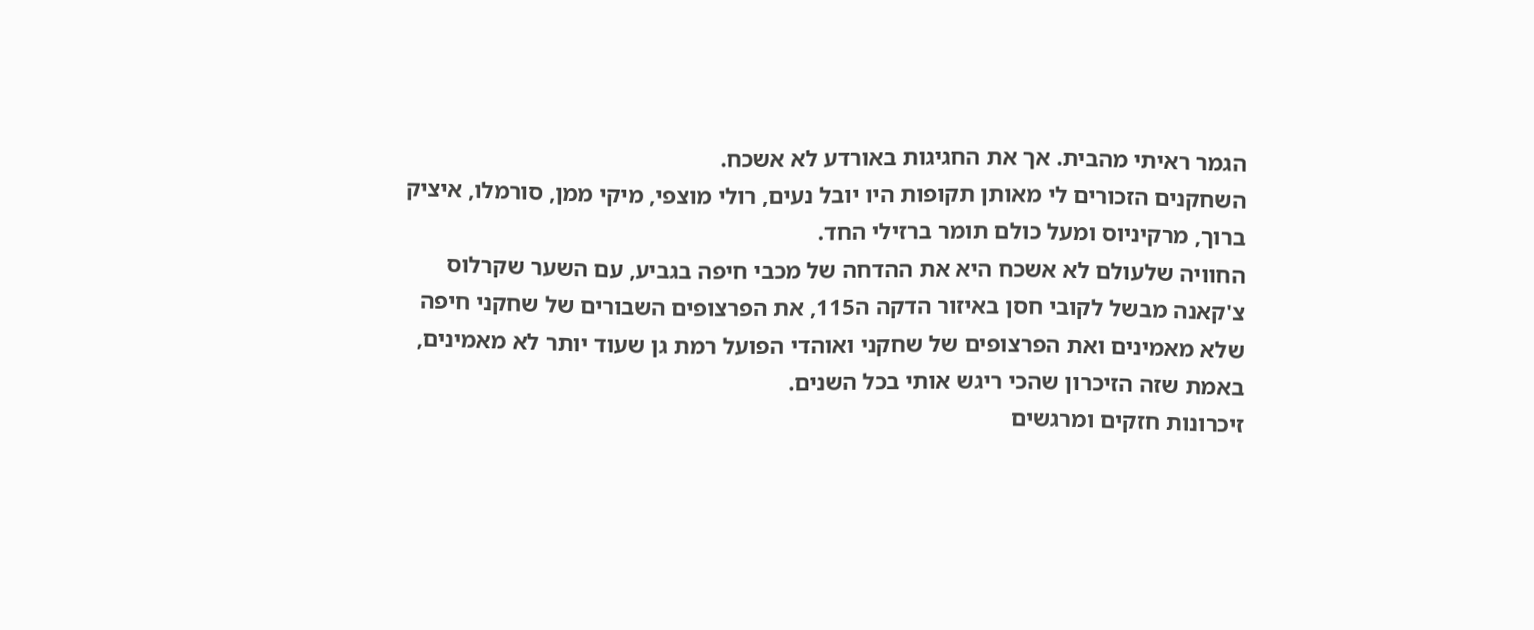הגמר ראיתי מהבית. אך את החגיגות באורדע לא אשכח.
השחקנים הזכורים לי מאותן תקופות היו יובל נעים, רולי מוצפי, מיקי ממן, סורמלו, איציק ברוך, מרקיניוס ומעל כולם תומר ברזילי החד.
החוויה שלעולם לא אשכח היא את ההדחה של מכבי חיפה בגביע, עם השער שקרלוס צ'קאנה מבשל לקובי חסן באיזור הדקה ה115, את הפרצופים השבורים של שחקני חיפה שלא מאמינים ואת הפרצופים של שחקני ואוהדי הפועל רמת גן שעוד יותר לא מאמינים, באמת שזה הזיכרון שהכי ריגש אותי בכל השנים.
זיכרונות חזקים ומרגשים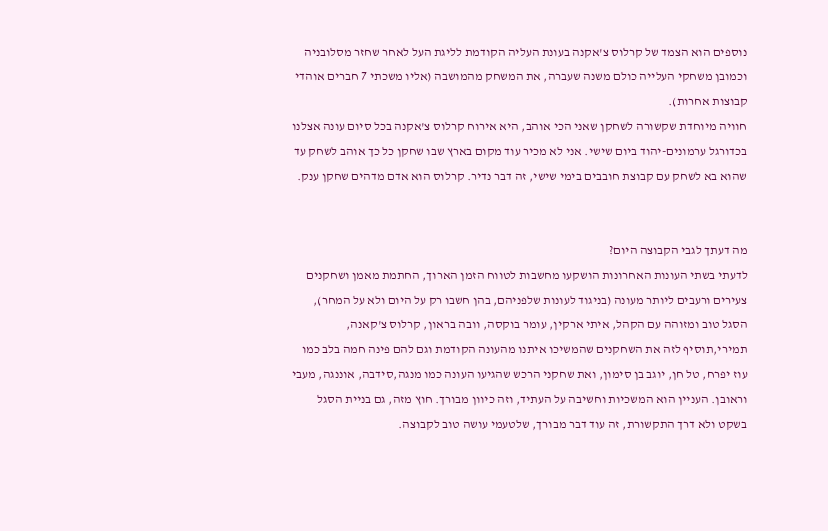נוספים הוא הצמד של קרלוס צ'אקנה בעונת העליה הקודמת לליגת העל לאחר שחזר מסלובניה וכמובן משחקי העלייה כולם משנה שעברה, את המשחק מהמושבה (אליו משכתי 7 חברים אוהדי קבוצות אחרות).
חוויה מיוחדת שקשורה לשחקן שאני הכי אוהב, היא אירוח קרלוס צ'אקנה בכל סיום עונה אצלנו בכדורגל ערמונים-יהוד ביום שישי. אני לא מכיר עוד מקום בארץ שבו שחקן כל כך אוהב לשחק עד שהוא בא לשחק עם קבוצת חובבים בימי שישי, זה דבר נדיר. קרלוס הוא אדם מדהים שחקן ענק.


מה דעתך לגבי הקבוצה היום?
לדעתי בשתי העונות האחרונות הושקעו מחשבות לטווח הזמן הארוך, החתמת מאמן ושחקנים צעירים ורעבים ליותר מעונה (בניגוד לעונות שלפניהם, בהן חשבו רק על היום ולא על המחר), הסגל טוב ומזוהה עם הקהל, איתי ארקין, עומר בוקסה, וובה בראון, קרלוס צ'קאנה, תמירי,תוסיף לזה את השחקנים שהמשיכו איתנו מהעונה הקודמת וגם להם פינה חמה בלב כמו עוז יפרח, טל חן, יוגב בן סימון, ואת שחקני הרכש שהגיעו העונה כמו מנגה,סידבה, אוננגה, מעבי וראובן. העניין הוא המשכיות וחשיבה על העתיד, וזה כיוון מבורך. חוץ מזה, גם בניית הסגל בשקט ולא דרך התקשורת, זה עוד דבר מבורך, שלטעמי עושה טוב לקבוצה.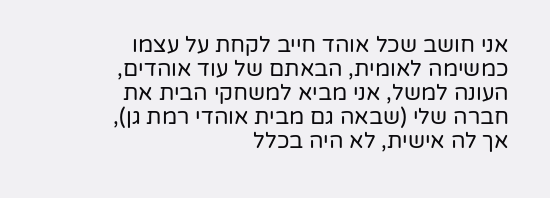אני חושב שכל אוהד חייב לקחת על עצמו כמשימה לאומית, הבאתם של עוד אוהדים, העונה למשל, אני מביא למשחקי הבית את חברה שלי (שבאה גם מבית אוהדי רמת גן), אך לה אישית, לא היה בכלל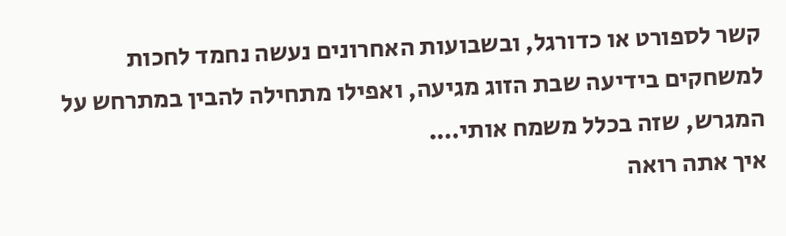קשר לספורט או כדורגל, ובשבועות האחרונים נעשה נחמד לחכות למשחקים בידיעה שבת הזוג מגיעה, ואפילו מתחילה להבין במתרחש על המגרש, שזה בכלל משמח אותי….
איך אתה רואה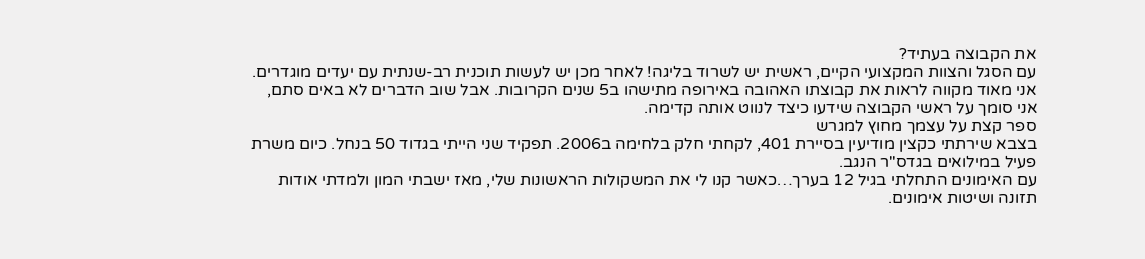את הקבוצה בעתיד?
עם הסגל והצוות המקצועי הקיים, ראשית יש לשרוד בליגה! לאחר מכן יש לעשות תוכנית רב-שנתית עם יעדים מוגדרים. אני מאוד מקווה לראות את קבוצתו האהובה באירופה מתישהו ב5 שנים הקרובות. אבל שוב הדברים לא באים סתם, אני סומך על ראשי הקבוצה שידעו כיצד לנווט אותה קדימה.
ספר קצת על עצמך מחוץ למגרש
בצבא שירתתי כקצין מודיעין בסיירת 401, לקחתי חלק בלחימה ב2006. תפקיד שני הייתי בגדוד 50 בנחל. כיום משרת פעיל במילואים בגדס"ר הנגב.
עם האימונים התחלתי בגיל 12 בערך…כאשר קנו לי את המשקולות הראשונות שלי, מאז ישבתי המון ולמדתי אודות תזונה ושיטות אימונים.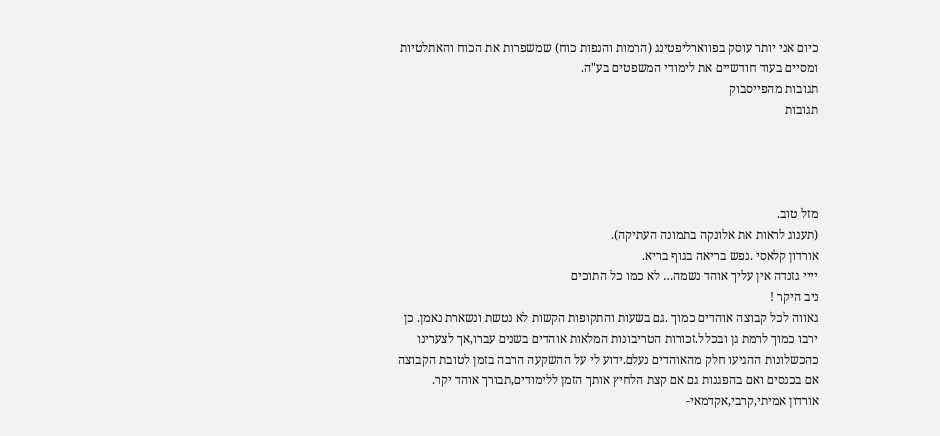כיום אני יותר עוסק בפווארליפטינג (הרמות והנפות כוח) שמשפרות את הכוח והאתלטיות ומסיים בעוד חודשיים את לימודי המשפטים בע"ה.
תגובות מהפייסבוק
תגובות




מזל טוב.
(תענוג לראות את אלונקה בתמונה העתיקה).
אורדון קלאסי .נפש בריאה בגוף בריא.
יייי גזנדה אין עליך אוהד נשמה… לא כמו כל התוכים
ניב היקר !
גאווה לכל קבוצה אוהדים כמוך .גם בשעות והתקופות הקשות לא נטשת ונשארת נאמן. כן ירבו כמוך לרמת גן ובכלל.זכורות הטריבונות המלאות אוהדים בשנים עברו,אך לצערינו כהכשלונות ההגיעו חלק מהאוהדים נעלם.ידוע לי על ההשקעה הרבה בזמן לטובת הקבוצה אם בכנסים ואם בהפגנות גם אם קצת הלחיץ אותך הזמן ללימודים,תבורך אוהד יקר.
אורדון אמיתי,קרבי,אקדמאי-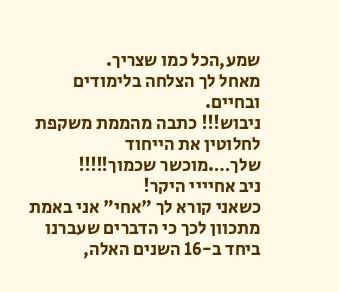שמע,הכל כמו שצריך.
מאחל לך הצלחה בלימודים ובחיים.
ניבוש!!! כתבה מהממת משקפת לחלוטין את הייחוד שלך….מוכשר שכמוך!!!!!
ניב אחיייי היקר!
כשאני קורא לך "אחי" אני באמת מתכוון לכך כי הדברים שעברנו ביחד ב-16 השנים האלה,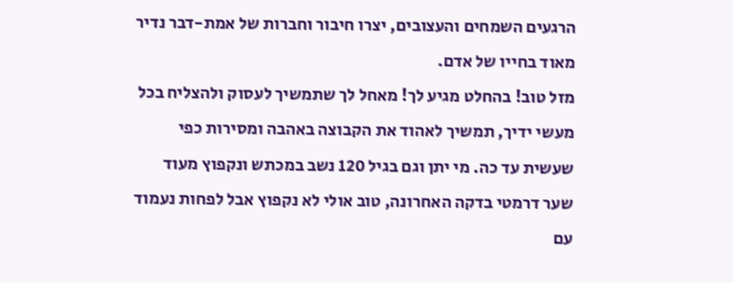הרגעים השמחים והעצובים, יצרו חיבור וחברות של אמת-דבר נדיר מאוד בחייו של אדם.
מזל טוב! בהחלט מגיע לך! מאחל לך שתמשיך לעסוק ולהצליח בכל מעשי ידיך, תמשיך לאהוד את הקבוצה באהבה ומסירות כפי שעשית עד כה. מי יתן וגם בגיל 120 נשב במכתש ונקפוץ מעוד שער דרמטי בדקה האחרונה, טוב אולי לא נקפוץ אבל לפחות נעמוד עם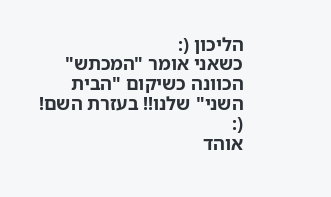הליכון (:
כשאני אומר "המכתש" הכוונה כשיקום "הבית השני" שלנו!! בעזרת השם! (:
אוהד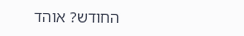החודש? אוהד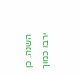השנה. כן ירבו כמוך